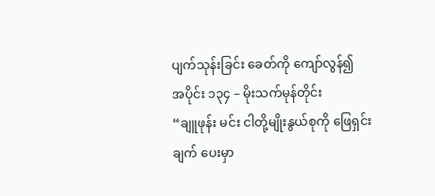ပျက်သုန်းခြင်း ခေတ်ကို ကျော်လွန်၍
အပိုင်း ၁၃၄ – မိုးသက်မုန်တိုင်း
“ချူဖုန်း မင်း ငါတို့မျိုးနွယ်စုကို ဖြေရှင်းချက် ပေးမှာ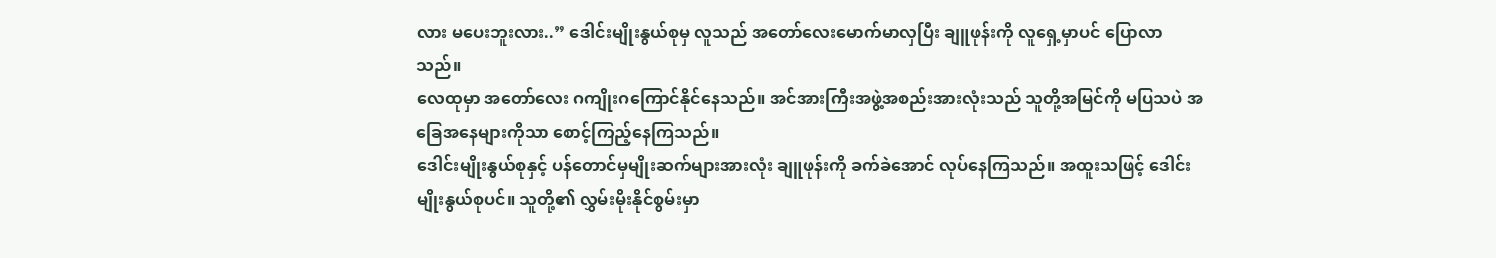လား မပေးဘူးလား..” ဒေါင်းမျိုးနွယ်စုမှ လူသည် အတော်လေးမောက်မာလှပြီး ချူဖုန်းကို လူရှေ့မှာပင် ပြောလာသည်။
လေထုမှာ အတော်လေး ဂကျိုးဂကြောင်နိုင်နေသည်။ အင်အားကြီးအဖွဲ့အစည်းအားလုံးသည် သူတို့အမြင်ကို မပြသပဲ အခြေအနေများကိုသာ စောင့်ကြည့်နေကြသည်။
ဒေါင်းမျိုးနွယ်စုနှင့် ပန်တောင်မှမျိုးဆက်များအားလုံး ချူဖုန်းကို ခက်ခဲအောင် လုပ်နေကြသည်။ အထူးသဖြင့် ဒေါင်းမျိုးနွယ်စုပင်။ သူတို့၏ လွှမ်းမိုးနိုင်စွမ်းမှာ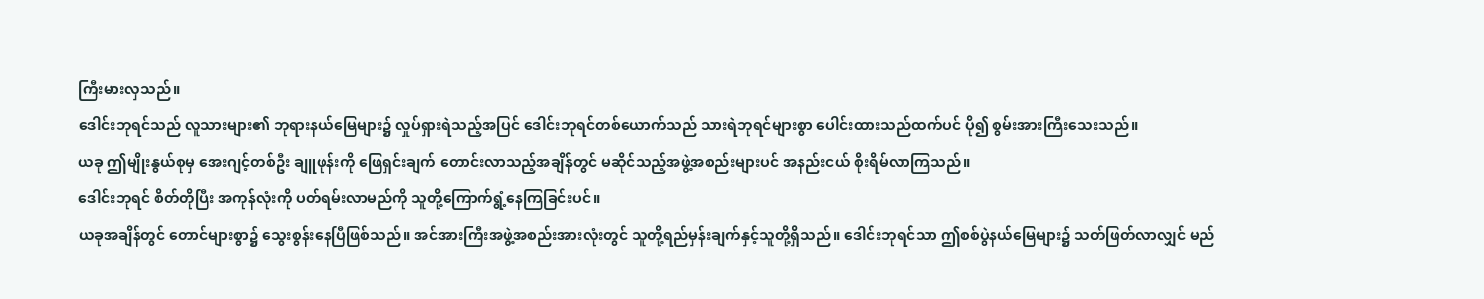ကြီးမားလှသည်။
ဒေါင်းဘုရင်သည် လူသားများ၏ ဘုရားနယ်မြေများ၌ လှုပ်ရှားရဲသည့်အပြင် ဒေါင်းဘုရင်တစ်ယောက်သည် သားရဲဘုရင်များစွာ ပေါင်းထားသည်ထက်ပင် ပို၍ စွမ်းအားကြီးသေးသည်။
ယခု ဤမျိုးနွယ်စုမှ အေးဂျင့်တစ်ဦး ချူဖုန်းကို ဖြေရှင်းချက် တောင်းလာသည့်အချိန်တွင် မဆိုင်သည့်အဖွဲ့အစည်းများပင် အနည်းငယ် စိုးရိမ်လာကြသည်။
ဒေါင်းဘုရင် စိတ်တိုပြီး အကုန်လုံးကို ပတ်ရမ်းလာမည်ကို သူတို့ကြောက်ရွံ့နေကြခြင်းပင်။
ယခုအချိန်တွင် တောင်များစွာ၌ သွေးစွန်းနေပြီဖြစ်သည်။ အင်အားကြီးအဖွဲ့အစည်းအားလုံးတွင် သူတို့ရည်မှန်းချက်နှင့်သူတို့ရှိသည်။ ဒေါင်းဘုရင်သာ ဤစစ်ပွဲနယ်မြေများ၌ သတ်ဖြတ်လာလျှင် မည်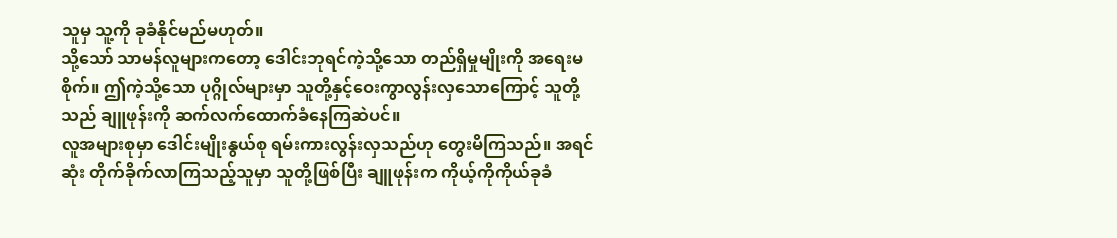သူမှ သူ့ကို ခုခံနိုင်မည်မဟုတ်။
သို့သော် သာမန်လူများကတော့ ဒေါင်းဘုရင်ကဲ့သို့သော တည်ရှိမှုမျိုးကို အရေးမစိုက်။ ဤကဲ့သို့သော ပုဂ္ဂိုလ်များမှာ သူတို့နှင့်ဝေးကွာလွန်းလှသောကြောင့် သူတို့သည် ချူဖုန်းကို ဆက်လက်ထောက်ခံနေကြဆဲပင်။
လူအများစုမှာ ဒေါင်းမျိုးနွယ်စု ရမ်းကားလွန်းလှသည်ဟု တွေးမိကြသည်။ အရင်ဆုံး တိုက်ခိုက်လာကြသည့်သူမှာ သူတို့ဖြစ်ပြီး ချူဖုန်းက ကိုယ့်ကိုကိုယ်ခုခံ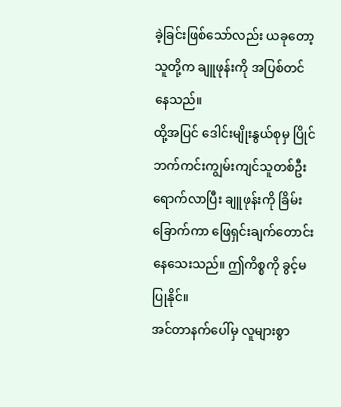ခဲ့ခြင်းဖြစ်သော်လည်း ယခုတော့ သူတို့က ချူဖုန်းကို အပြစ်တင်နေသည်။
ထို့အပြင် ဒေါင်းမျိုးနွယ်စုမှ ပြိုင်ဘက်ကင်းကျွမ်းကျင်သူတစ်ဦး ရောက်လာပြီး ချူဖုန်းကို ခြိမ်းခြောက်ကာ ဖြေရှင်းချက်တောင်းနေသေးသည်။ ဤကိစ္စကို ခွင့်မပြုနိုင်။
အင်တာနက်ပေါ်မှ လူများစွာ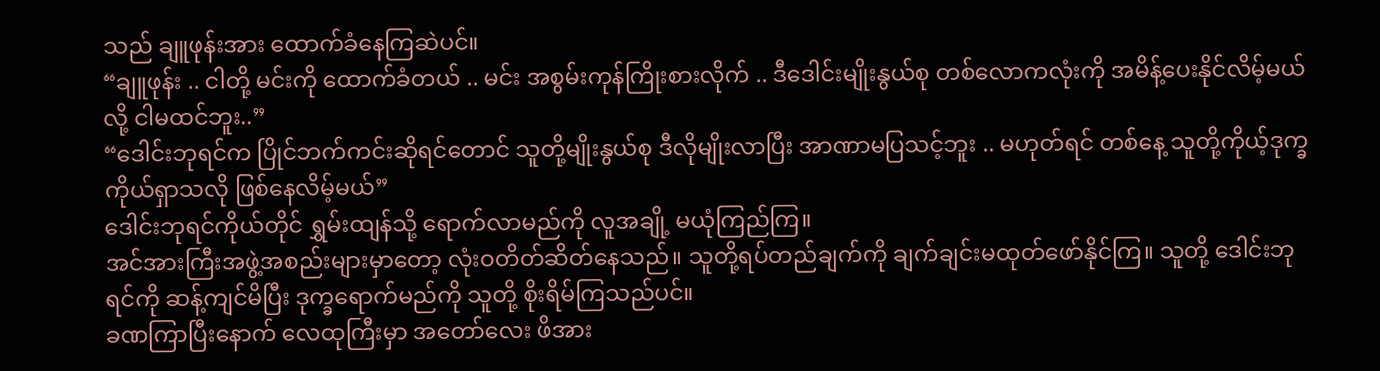သည် ချူဖုန်းအား ထောက်ခံနေကြဆဲပင်။
“ချူဖုန်း .. ငါတို့ မင်းကို ထောက်ခံတယ် .. မင်း အစွမ်းကုန်ကြိုးစားလိုက် .. ဒီဒေါင်းမျိုးနွယ်စု တစ်လောကလုံးကို အမိန့်ပေးနိုင်လိမ့်မယ်လို့ ငါမထင်ဘူး..”
“ဒေါင်းဘုရင်က ပြိုင်ဘက်ကင်းဆိုရင်တောင် သူတို့မျိုးနွယ်စု ဒီလိုမျိုးလာပြီး အာဏာမပြသင့်ဘူး .. မဟုတ်ရင် တစ်နေ့ သူတို့ကိုယ့်ဒုက္ခကိုယ်ရှာသလို ဖြစ်နေလိမ့်မယ်”
ဒေါင်းဘုရင်ကိုယ်တိုင် ရွှမ်းထျန်သို့ ရောက်လာမည်ကို လူအချို့ မယုံကြည်ကြ။
အင်အားကြီးအဖွဲ့အစည်းများမှာတော့ လုံးဝတိတ်ဆိတ်နေသည်။ သူတို့ရပ်တည်ချက်ကို ချက်ချင်းမထုတ်ဖော်နိုင်ကြ။ သူတို့ ဒေါင်းဘုရင်ကို ဆန့်ကျင်မိပြီး ဒုက္ခရောက်မည်ကို သူတို့ စိုးရိမ်ကြသည်ပင်။
ခဏကြာပြီးနောက် လေထုကြီးမှာ အတော်လေး ဖိအား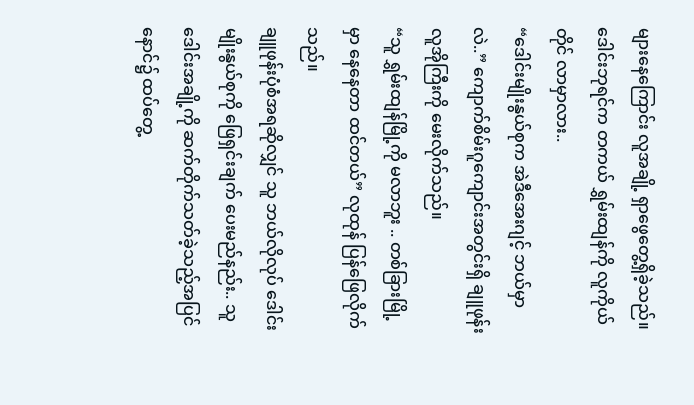များနေကြောင်း လူအချို့ ရှာဖွေတွေ့ရှိခဲ့သည်။ ဒေါင်းဘုရင်က တကယ် ရွှမ်းထျန်ကို လူကိုယ်တိုင် လာမှာလား..
“ဒေါင်းမျိုးနွယ်စုက အဲဒီအေးဂျင့် ဘယ်မှာလဲ..” ကျောက်စိမ်းဂူကျောင်းအတွင်းရှိ ချူဖုန်း လူအိုကြီးကို မေးလိုက်သည်။
“သူ ရွှမ်းထျန်မြို့ကို မလာဘူး .. တစ်ခြားမြို့မှာ နေနေတာ ထင်တယ်” လုထုန် ပြန်ဖြေလိုက်သည်။
ချူဖုန်းပုံစံအရဆိုလျှင် သူ ဘယ်လိုလုပ် ဒေါင်းမျိုးနွယ်စုကို ဖြေရှင်းချက် ပေးမည်နည်း.. သူ ဒေါင်းအချို့ကို ဆက်တိုက်သတ်ခဲ့သည့်အပြင် နောင်၌ ထပ်တွေ့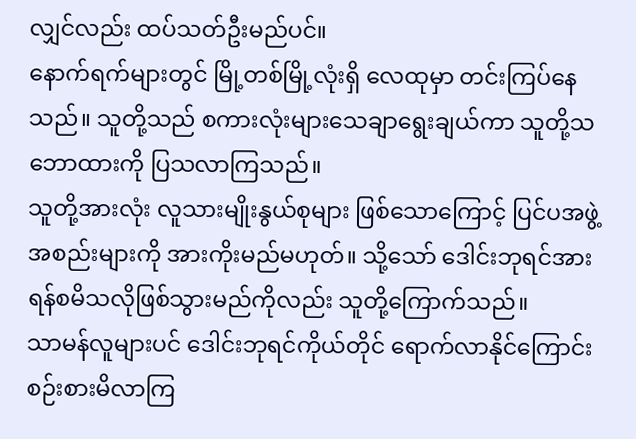လျှင်လည်း ထပ်သတ်ဦးမည်ပင်။
နောက်ရက်များတွင် မြို့တစ်မြို့လုံးရှိ လေထုမှာ တင်းကြပ်နေသည်။ သူတို့သည် စကားလုံးများသေချာရွေးချယ်ကာ သူတို့သဘောထားကို ပြသလာကြသည်။
သူတို့အားလုံး လူသားမျိုးနွယ်စုများ ဖြစ်သောကြောင့် ပြင်ပအဖွဲ့အစည်းများကို အားကိုးမည်မဟုတ်။ သို့သော် ဒေါင်းဘုရင်အား ရန်စမိသလိုဖြစ်သွားမည်ကိုလည်း သူတို့ကြောက်သည်။
သာမန်လူများပင် ဒေါင်းဘုရင်ကိုယ်တိုင် ရောက်လာနိုင်ကြောင်း စဉ်းစားမိလာကြ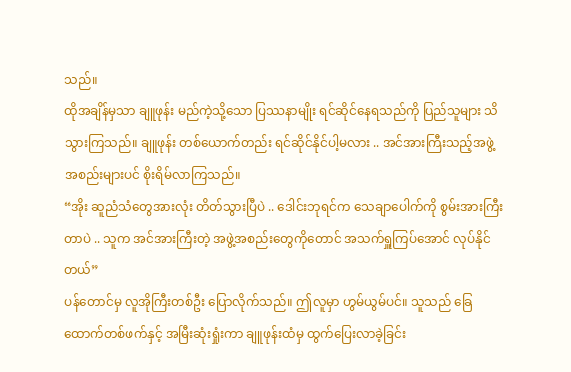သည်။
ထိုအချိန်မှသာ ချူဖုန်း မည်ကဲ့သို့သော ပြဿနာမျိုး ရင်ဆိုင်နေရသည်ကို ပြည်သူများ သိသွားကြသည်။ ချူဖုန်း တစ်ယောက်တည်း ရင်ဆိုင်နိုင်ပါ့မလား .. အင်အားကြီးသည့်အဖွဲ့အစည်းများပင် စိုးရိမ်လာကြသည်။
“အိုး ဆူညံသံတွေအားလုံး တိတ်သွားပြီပဲ .. ဒေါင်းဘုရင်က သေချာပေါက်ကို စွမ်းအားကြီးတာပဲ .. သူက အင်အားကြီးတဲ့ အဖွဲ့အစည်းတွေကိုတောင် အသက်ရှူကြပ်အောင် လုပ်နိုင်တယ်”
ပန်တောင်မှ လူအိုကြီးတစ်ဦး ပြောလိုက်သည်။ ဤလူမှာ ဟွမ်ယွမ်ပင်။ သူသည် ခြေထောက်တစ်ဖက်နှင့် အမြီးဆုံးရှုံးကာ ချူဖုန်းထံမှ ထွက်ပြေးလာခဲ့ခြင်း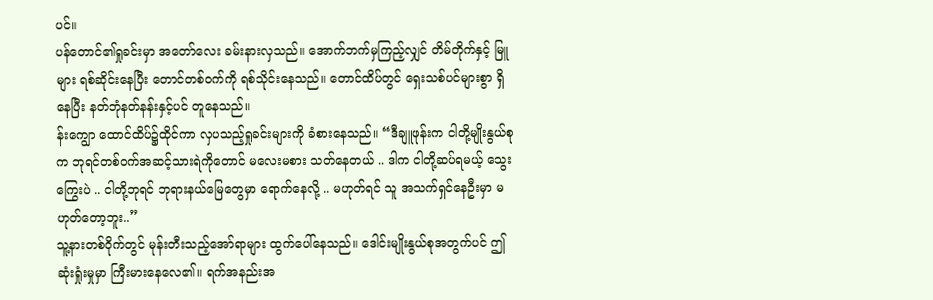ပင်။
ပန်တောင်၏ရှုခင်းမှာ အတော်လေး ခမ်းနားလှသည်။ အောက်ဘက်မှကြည့်လျှင် တိမ်တိုက်နှင့် မြူများ ရစ်ဆိုင်းနေပြီး တောင်တစ်ဝက်ကို ရစ်သိုင်းနေသည်။ တောင်ထိပ်တွင် ရှေးသစ်ပင်များစွာ ရှိနေပြီး နတ်ဘုံနတ်နန်းနှင့်ပင် တူနေသည်။
န်းကျွော ထောင်ထိပ်၌ထိုင်ကာ လှပသည့်ရှုခင်းများကို ခံစားနေသည်။ “ဒီချူဖုန်းက ငါတို့မျိုးနွယ်စုက ဘုရင်တစ်ဝက်အဆင့်သားရဲကိုတောင် မလေးမစား သတ်နေတယ် .. ဒါက ငါတို့ဆပ်ရမယ့် သွေးကြွေးပဲ .. ငါတို့ဘုရင် ဘုရားနယ်မြေတွေမှာ ရောက်နေလို့ .. မဟုတ်ရင် သူ အသက်ရှင်နေဦးမှာ မဟုတ်တော့ဘူး..”
သူ့နားတစ်ဝိုက်တွင် မုန်းတီးသည့်အော်ရာများ ထွက်ပေါ်နေသည်။ ဒေါင်းမျိုးနွယ်စုအတွက်ပင် ဤဆုံးရှုံးမှုမှာ ကြီးမားနေလေ၏။ ရက်အနည်းအ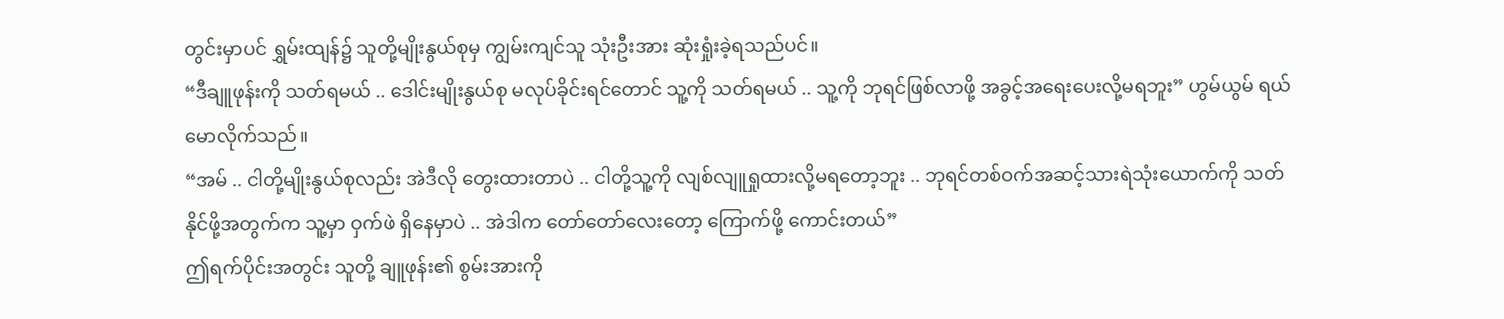တွင်းမှာပင် ရွှမ်းထျန်၌ သူတို့မျိုးနွယ်စုမှ ကျွမ်းကျင်သူ သုံးဦးအား ဆုံးရှုံးခဲ့ရသည်ပင်။
“ဒီချူဖုန်းကို သတ်ရမယ် .. ဒေါင်းမျိုးနွယ်စု မလုပ်ခိုင်းရင်တောင် သူ့ကို သတ်ရမယ် .. သူ့ကို ဘုရင်ဖြစ်လာဖို့ အခွင့်အရေးပေးလို့မရဘူး” ဟွမ်ယွမ် ရယ်မောလိုက်သည်။
“အမ် .. ငါတို့မျိုးနွယ်စုလည်း အဲဒီလို တွေးထားတာပဲ .. ငါတို့သူ့ကို လျစ်လျူရှုထားလို့မရတော့ဘူး .. ဘုရင်တစ်ဝက်အဆင့်သားရဲသုံးယောက်ကို သတ်နိုင်ဖို့အတွက်က သူ့မှာ ဝှက်ဖဲ ရှိနေမှာပဲ .. အဲဒါက တော်တော်လေးတော့ ကြောက်ဖို့ ကောင်းတယ်”
ဤရက်ပိုင်းအတွင်း သူတို့ ချူဖုန်း၏ စွမ်းအားကို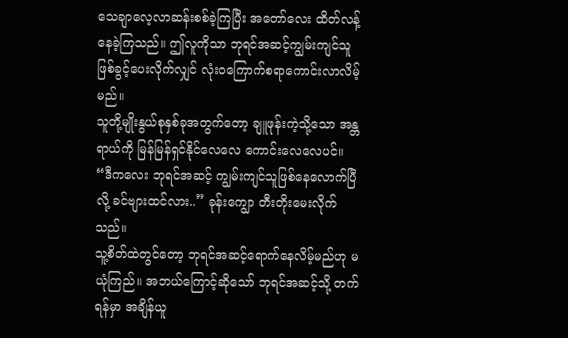သေချာလေ့လာဆန်းစစ်ခဲ့ကြပြီး အတော်လေး ထိတ်လန့်နေခဲ့ကြသည်။ ဤလူကိုသာ ဘုရင်အဆင့်ကျွမ်းကျင်သူ ဖြစ်ခွင့်ပေးလိုက်လျှင် လုံးဝကြောက်စရာကောင်းလာလိမ့်မည်။
သူတို့မျိုးနွယ်စုနှစ်ခုအတွက်တော့ ချူဖုန်းကဲ့သို့သော အန္တရာယ်ကို မြန်မြန်ရှင်နိုင်လေလေ ကောင်းလေလေပင်။
“ဒီကလေး ဘုရင်အဆင့် ကျွမ်းကျင်သူဖြစ်နေလောက်ပြီလို့ ခင်ဗျားထင်လား..” ခုန်းကျွော တီးတိုးမေးလိုက်သည်။
သူ့စိတ်ထဲတွင်တော့ ဘုရင်အဆင့်ရောက်နေလိမ့်မည်ဟု မယုံကြည်။ အဘယ်ကြောင့်ဆိုသော် ဘုရင်အဆင့်သို့ တက်ရန်မှာ အချိန်ယူ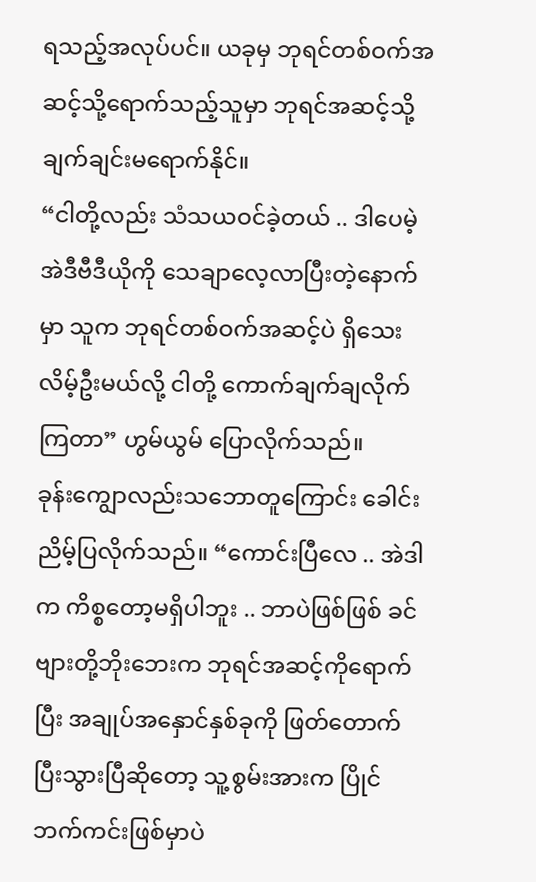ရသည့်အလုပ်ပင်။ ယခုမှ ဘုရင်တစ်ဝက်အဆင့်သို့ရောက်သည့်သူမှာ ဘုရင်အဆင့်သို့ ချက်ချင်းမရောက်နိုင်။
“ငါတို့လည်း သံသယဝင်ခဲ့တယ် .. ဒါပေမဲ့ အဲဒီဗီဒီယိုကို သေချာလေ့လာပြီးတဲ့နောက်မှာ သူက ဘုရင်တစ်ဝက်အဆင့်ပဲ ရှိသေးလိမ့်ဦးမယ်လို့ ငါတို့ ကောက်ချက်ချလိုက်ကြတာ” ဟွမ်ယွမ် ပြောလိုက်သည်။
ခုန်းကျွောလည်းသဘောတူကြောင်း ခေါင်းညိမ့်ပြလိုက်သည်။ “ကောင်းပြီလေ .. အဲဒါက ကိစ္စတော့မရှိပါဘူး .. ဘာပဲဖြစ်ဖြစ် ခင်ဗျားတို့ဘိုးဘေးက ဘုရင်အဆင့်ကိုရောက်ပြီး အချုပ်အနှောင်နှစ်ခုကို ဖြတ်တောက်ပြီးသွားပြီဆိုတော့ သူ့စွမ်းအားက ပြိုင်ဘက်ကင်းဖြစ်မှာပဲ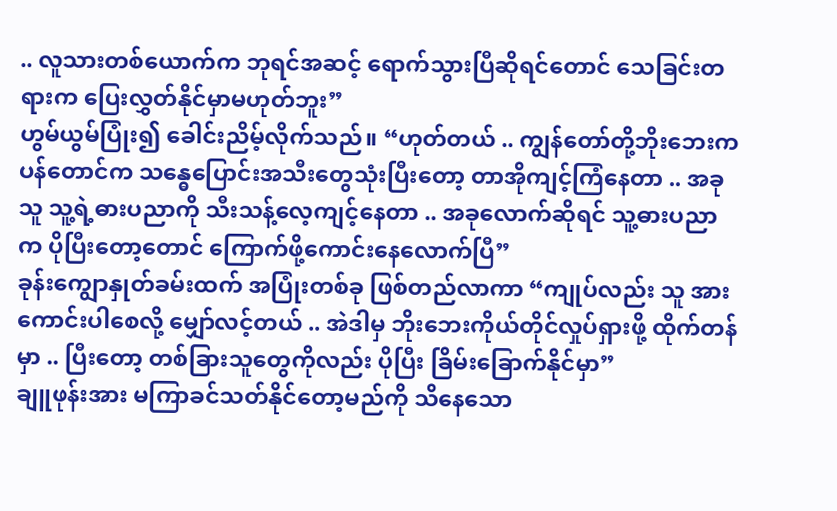.. လူသားတစ်ယောက်က ဘုရင်အဆင့် ရောက်သွားပြီဆိုရင်တောင် သေခြင်းတရားက ပြေးလွှတ်နိုင်မှာမဟုတ်ဘူး”
ဟွမ်ယွမ်ပြုံး၍ ခေါင်းညိမ့်လိုက်သည်။ “ဟုတ်တယ် .. ကျွန်တော်တို့ဘိုးဘေးက ပန်တောင်က သန္ဓေပြောင်းအသီးတွေသုံးပြီးတော့ တာအိုကျင့်ကြံနေတာ .. အခု သူ သူ့ရဲ့ဓားပညာကို သီးသန့်လေ့ကျင့်နေတာ .. အခုလောက်ဆိုရင် သူ့ဓားပညာက ပိုပြီးတော့တောင် ကြောက်ဖို့ကောင်းနေလောက်ပြီ”
ခုန်းကျွောနှုတ်ခမ်းထက် အပြုံးတစ်ခု ဖြစ်တည်လာကာ “ကျုပ်လည်း သူ အားကောင်းပါစေလို့ မျှော်လင့်တယ် .. အဲဒါမှ ဘိုးဘေးကိုယ်တိုင်လှုပ်ရှားဖို့ ထိုက်တန်မှာ .. ပြီးတော့ တစ်ခြားသူတွေကိုလည်း ပိုပြီး ခြိမ်းခြောက်နိုင်မှာ”
ချူဖုန်းအား မကြာခင်သတ်နိုင်တော့မည်ကို သိနေသော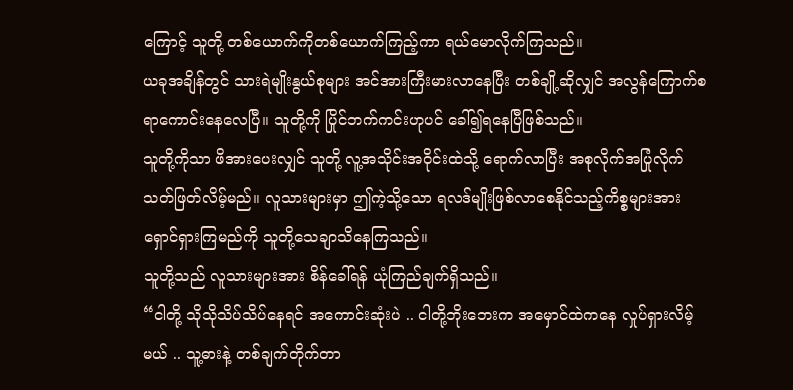ကြောင့် သူတို့ တစ်ယောက်ကိုတစ်ယောက်ကြည့်ကာ ရယ်မောလိုက်ကြသည်။
ယခုအချိန်တွင် သားရဲမျိုးနွယ်စုများ အင်အားကြီးမားလာနေပြီး တစ်ချို့ဆိုလျှင် အလွန်ကြောက်စရာကောင်းနေလေပြီ။ သူတို့ကို ပြိုင်ဘက်ကင်းဟုပင် ခေါ်၍ရနေပြီဖြစ်သည်။
သူတို့ကိုသာ ဖိအားပေးလျှင် သူတို့ လူ့အသိုင်းအဝိုင်းထဲသို့ ရောက်လာပြီး အစုလိုက်အပြုံလိုက် သတ်ဖြတ်လိမ့်မည်။ လူသားများမှာ ဤကဲ့သို့သော ရလဒ်မျိုးဖြစ်လာစေနိုင်သည့်ကိစ္စများအား ရှောင်ရှားကြမည်ကို သူတို့သေချာသိနေကြသည်။
သူတို့သည် လူသားများအား စိန်ခေါ်ရန် ယုံကြည်ချက်ရှိသည်။
“ငါတို့ သိုသိုသိပ်သိပ်နေရင် အကောင်းဆုံးပဲ .. ငါတို့ဘိုးဘေးက အမှောင်ထဲကနေ လှုပ်ရှားလိမ့်မယ် .. သူ့ဓားနဲ့ တစ်ချက်တိုက်တာ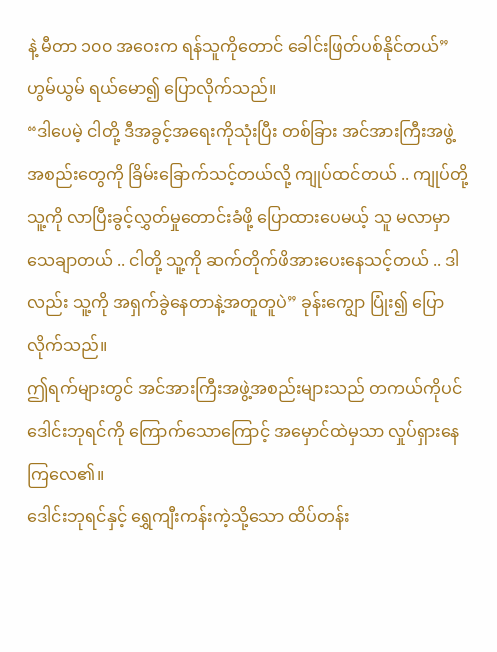နဲ့ မီတာ ၁၀၀ အဝေးက ရန်သူကိုတောင် ခေါင်းဖြတ်ပစ်နိုင်တယ်” ဟွမ်ယွမ် ရယ်မော၍ ပြောလိုက်သည်။
“ဒါပေမဲ့ ငါတို့ ဒီအခွင့်အရေးကိုသုံးပြီး တစ်ခြား အင်အားကြီးအဖွဲ့အစည်းတွေကို ခြိမ်းခြောက်သင့်တယ်လို့ ကျုပ်ထင်တယ် .. ကျုပ်တို့ သူ့ကို လာပြီးခွင့်လွှတ်မှုတောင်းခံဖို့ ပြောထားပေမယ့် သူ မလာမှာသေချာတယ် .. ငါတို့ သူ့ကို ဆက်တိုက်ဖိအားပေးနေသင့်တယ် .. ဒါလည်း သူ့ကို အရှက်ခွဲနေတာနဲ့အတူတူပဲ” ခုန်းကျွော ပြုံး၍ ပြောလိုက်သည်။
ဤရက်များတွင် အင်အားကြီးအဖွဲ့အစည်းများသည် တကယ်ကိုပင် ဒေါင်းဘုရင်ကို ကြောက်သောကြောင့် အမှောင်ထဲမှသာ လှုပ်ရှားနေကြလေ၏။
ဒေါင်းဘုရင်နှင့် ရွှေကျီးကန်းကဲ့သို့သော ထိပ်တန်း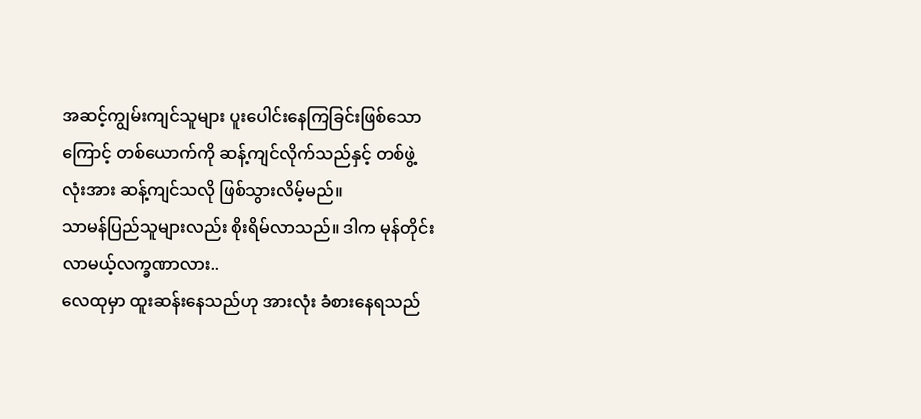အဆင့်ကျွမ်းကျင်သူများ ပူးပေါင်းနေကြခြင်းဖြစ်သောကြောင့် တစ်ယောက်ကို ဆန့်ကျင်လိုက်သည်နှင့် တစ်ဖွဲ့လုံးအား ဆန့်ကျင်သလို ဖြစ်သွားလိမ့်မည်။
သာမန်ပြည်သူများလည်း စိုးရိမ်လာသည်။ ဒါက မုန်တိုင်းလာမယ့်လက္ခဏာလား..
လေထုမှာ ထူးဆန်းနေသည်ဟု အားလုံး ခံစားနေရသည်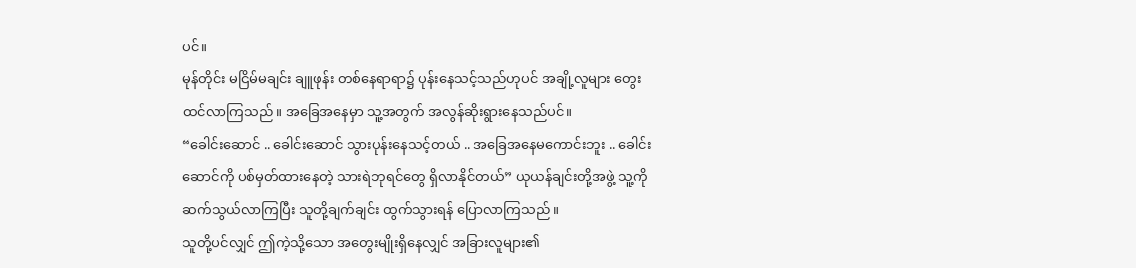ပင်။
မုန်တိုင်း မငြိမ်မချင်း ချူဖုန်း တစ်နေရာရာ၌ ပုန်းနေသင့်သည်ဟုပင် အချို့လူများ တွေးထင်လာကြသည်။ အခြေအနေမှာ သူ့အတွက် အလွန်ဆိုးရွားနေသည်ပင်။
“ခေါင်းဆောင် .. ခေါင်းဆောင် သွားပုန်းနေသင့်တယ် .. အခြေအနေမကောင်းဘူး .. ခေါင်းဆောင်ကို ပစ်မှတ်ထားနေတဲ့ သားရဲဘုရင်တွေ ရှိလာနိုင်တယ်” ယုယန်ချင်းတို့အဖွဲ့ သူ့ကို ဆက်သွယ်လာကြပြီး သူတို့ချက်ချင်း ထွက်သွားရန် ပြောလာကြသည်။
သူတို့ပင်လျှင် ဤကဲ့သို့သော အတွေးမျိုးရှိနေလျှင် အခြားလူများ၏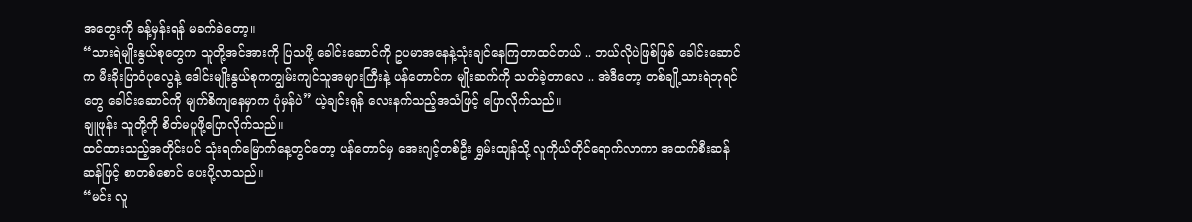အတွေးကို ခန့်မှန်းရန် မခက်ခဲတော့။
“သားရဲမျိုးနွယ်စုတွေက သူတို့အင်အားကို ပြသဖို့ ခေါင်းဆောင်ကို ဥပမာအနေနဲ့သုံးချင်နေကြတာထင်တယ် .. ဘယ်လိုပဲဖြစ်ဖြစ် ခေါင်းဆောင်က မီးခိုးပြာဝံပုလွေနဲ့ ဒေါင်းမျိုးနွယ်စုကကျွမ်းကျင်သူအများကြီးနဲ့ ပန်တောင်က မျိုးဆက်ကို သတ်ခဲ့တာလေ .. အဲဒီတော့ တစ်ချို့သားရဲဘုရင်တွေ ခေါင်းဆောင်ကို မျက်စိကျနေမှာက ပုံမှန်ပဲ” ယဲ့ချင်းရုန် လေးနက်သည့်အသံဖြင့် ပြောလိုက်သည်။
ချူဖုန်း သူတို့ကို စိတ်မပူဖို့ပြောလိုက်သည်။
ထင်ထားသည့်အတိုင်းပင် သုံးရက်မြောက်နေ့တွင်တော့ ပန်တောင်မှ အေးဂျင့်တစ်ဦး ရွှမ်းထျန်သို့ လူကိုယ်တိုင်ရောက်လာကာ အထက်စီးဆန်ဆန်ဖြင့် စာတစ်စောင် ပေးပို့လာသည်။
“မင်း လူ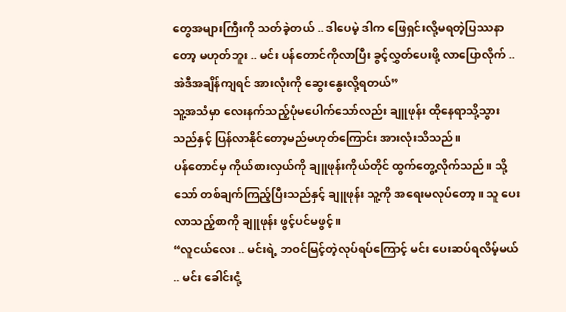တွေအများကြီးကို သတ်ခဲ့တယ် .. ဒါပေမဲ့ ဒါက ဖြေရှင်းလို့မရတဲ့ပြဿနာတော့ မဟုတ်ဘူး .. မင်း ပန်တောင်ကိုလာပြီး ခွင့်လွှတ်ပေးဖို့ လာပြောလိုက် .. အဲဒီအချိန်ကျရင် အားလုံးကို ဆွေးနွေးလို့ရတယ်”
သူ့အသံမှာ လေးနက်သည့်ပုံမပေါက်သော်လည်း ချူဖုန်း ထိုနေရာသို့သွားသည်နှင့် ပြန်လာနိုင်တော့မည်မဟုတ်ကြောင်း အားလုံးသိသည်။
ပန်တောင်မှ ကိုယ်စားလှယ်ကို ချူဖုန်းကိုယ်တိုင် ထွက်တွေ့လိုက်သည်။ သို့သော် တစ်ချက်ကြည့်ပြီးသည်နှင့် ချူဖုန်း သူ့ကို အရေးမလုပ်တော့။ သူ ပေးလာသည့်စာကို ချူဖုန်း ဖွင့်ပင်မဖွင့်။
“လူငယ်လေး .. မင်းရဲ့ ဘဝင်မြင့်တဲ့လုပ်ရပ်ကြောင့် မင်း ပေးဆပ်ရလိမ့်မယ် .. မင်း ခေါင်းငုံ့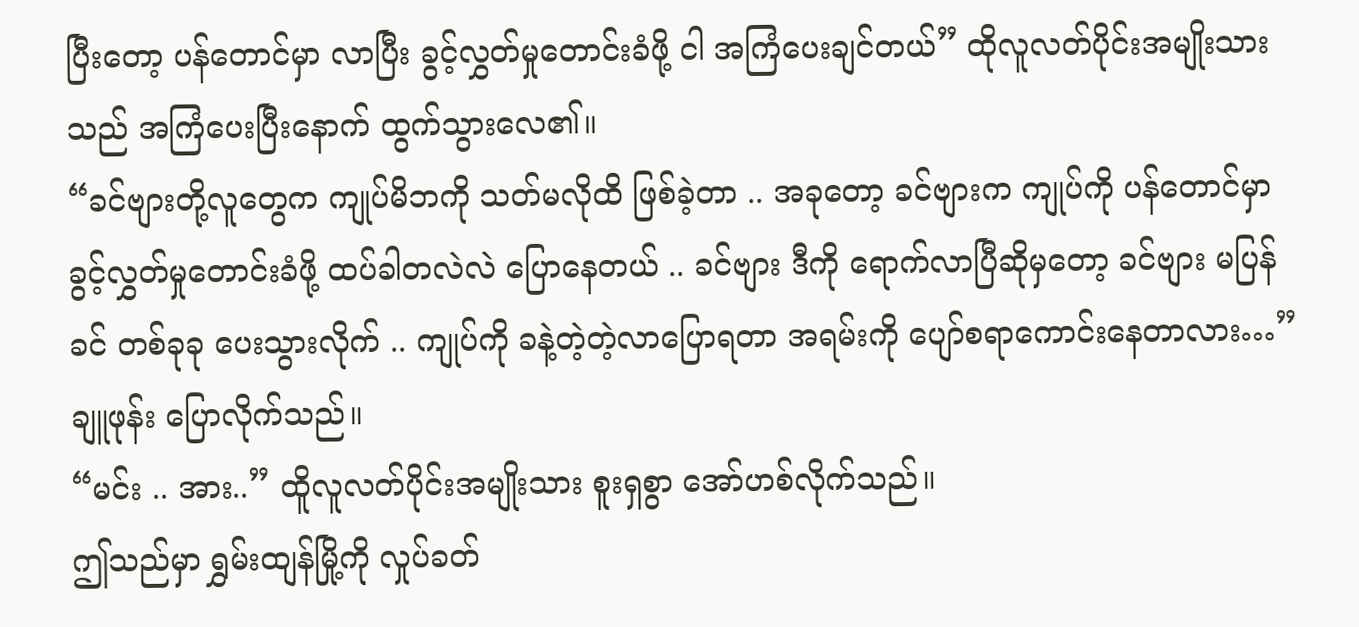ပြီးတော့ ပန်တောင်မှာ လာပြီး ခွင့်လွှတ်မှုတောင်းခံဖို့ ငါ အကြံပေးချင်တယ်” ထိုလူလတ်ပိုင်းအမျိုးသားသည် အကြံပေးပြီးနောက် ထွက်သွားလေ၏။
“ခင်ဗျားတို့လူတွေက ကျုပ်မိဘကို သတ်မလိုထိ ဖြစ်ခဲ့တာ .. အခုတော့ ခင်ဗျားက ကျုပ်ကို ပန်တောင်မှာ ခွင့်လွှတ်မှုတောင်းခံဖို့ ထပ်ခါတလဲလဲ ပြောနေတယ် .. ခင်ဗျား ဒီကို ရောက်လာပြီဆိုမှတော့ ခင်ဗျား မပြန်ခင် တစ်ခုခု ပေးသွားလိုက် .. ကျုပ်ကို ခနဲ့တဲ့တဲ့လာပြောရတာ အရမ်းကို ပျော်စရာကောင်းနေတာလား…” ချူဖုန်း ပြောလိုက်သည်။
“မင်း .. အား..” ထိူလူလတ်ပိုင်းအမျိုးသား စူးရှစွာ အော်ဟစ်လိုက်သည်။
ဤသည်မှာ ရွှမ်းထျန်မြို့ကို လှုပ်ခတ်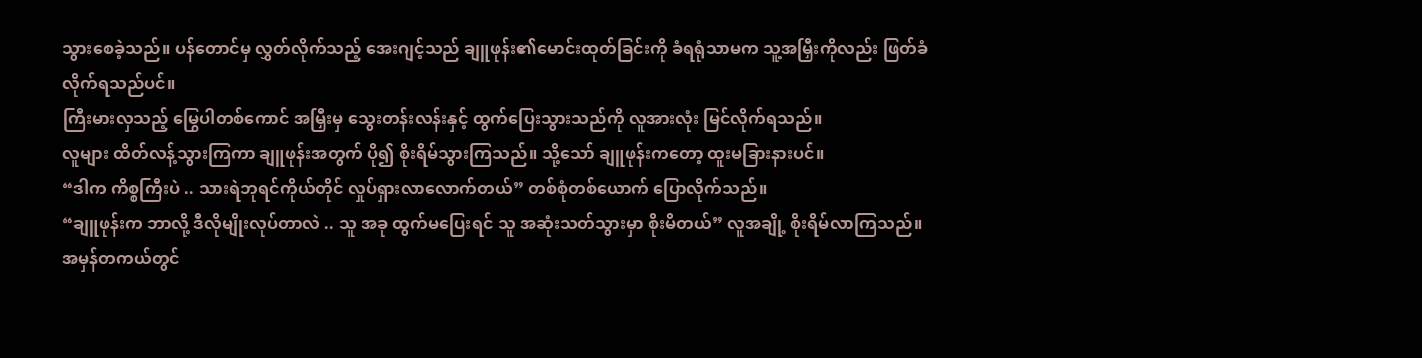သွားစေခဲ့သည်။ ပန်တောင်မှ လွှတ်လိုက်သည့် အေးဂျင့်သည် ချူဖုန်း၏မောင်းထုတ်ခြင်းကို ခံရရုံသာမက သူ့အမြှီးကိုလည်း ဖြတ်ခံလိုက်ရသည်ပင်။
ကြီးမားလှသည့် မြွေပါတစ်ကောင် အမြှီးမှ သွေးတန်းလန်းနှင့် ထွက်ပြေးသွားသည်ကို လူအားလုံး မြင်လိုက်ရသည်။
လူများ ထိတ်လန့်သွားကြကာ ချူဖုန်းအတွက် ပို၍ စိုးရိမ်သွားကြသည်။ သို့သော် ချူဖုန်းကတော့ ထူးမခြားနားပင်။
“ဒါက ကိစ္စကြီးပဲ .. သားရဲဘုရင်ကိုယ်တိုင် လှုပ်ရှားလာလောက်တယ်” တစ်စုံတစ်ယောက် ပြောလိုက်သည်။
“ချူဖုန်းက ဘာလို့ ဒီလိုမျိုးလုပ်တာလဲ .. သူ အခု ထွက်မပြေးရင် သူ အဆုံးသတ်သွားမှာ စိုးမိတယ်” လူအချို့ စိုးရိမ်လာကြသည်။
အမှန်တကယ်တွင်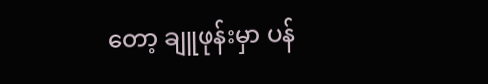တော့ ချူဖုန်းမှာ ပန်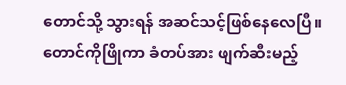တောင်သို့ သွားရန် အဆင်သင့်ဖြစ်နေလေပြီ။ တောင်ကိုဖြိုကာ ခံတပ်အား ဖျက်ဆီးမည့်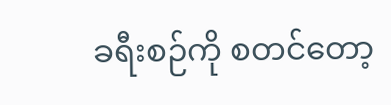ခရီးစဉ်ကို စတင်တော့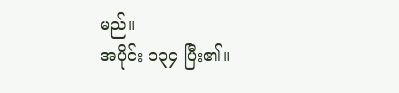မည်။
အပိုင်း ၁၃၄ ပြီး၏။